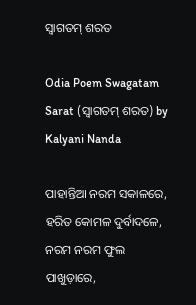ସ୍ୱାଗତମ୍ ଶରତ

Odia Poem Swagatam Sarat (ସ୍ୱାଗତମ୍ ଶରତ) by Kalyani Nanda

ପାହାନ୍ତିଆ ନରମ ସକାଳରେ,
ହରିତ କୋମଳ ଦୁର୍ବାଦଳେ,
ନରମ ନରମ ଫୁଲ ପାଖୁଡ଼ାରେ,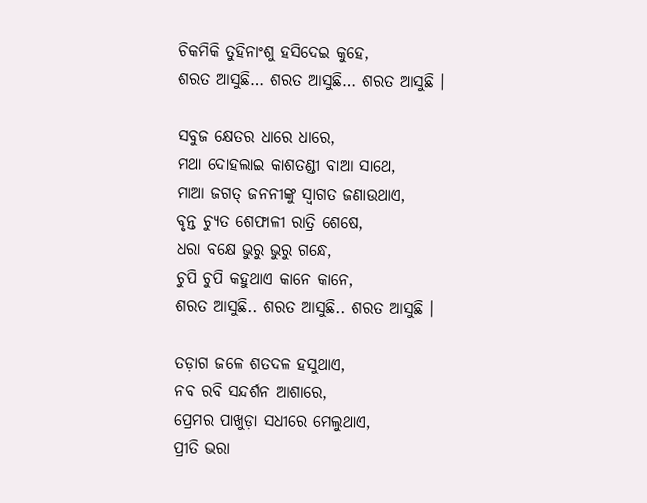ଚିକମିକି ତୁହିନାଂଶୁ ହସିଦେଇ କୁହେ,
ଶରତ ଆସୁଛି… ଶରତ ଆସୁଛି… ଶରତ ଆସୁଛି ।

ସବୁଜ କ୍ଷେତର ଧାରେ ଧାରେ,
ମଥା ଦୋହଲାଇ କାଶତଣ୍ଡୀ ବାଆ ସାଥେ,
ମାଆ ଜଗତ୍ ଜନନୀଙ୍କୁ ସ୍ୱାଗତ ଜଣାଉଥାଏ,
ବୃନ୍ତ ଚ୍ୟୁତ ଶେଫାଳୀ ରାତ୍ରି ଶେଷେ,
ଧରା ବକ୍ଷେ ଭୁରୁ ଭୁରୁ ଗନ୍ଧେ,
ଚୁପି ଚୁପି କହୁଥାଏ କାନେ କାନେ,
ଶରତ ଆସୁଛି.. ଶରତ ଆସୁଛି.. ଶରତ ଆସୁଛି ।

ତଡ଼ାଗ ଜଳେ ଶତଦଳ ହସୁଥାଏ,
ନବ ରବି ସନ୍ଦର୍ଶନ ଆଶାରେ,
ପ୍ରେମର ପାଖୁଡ଼ା ସଧୀରେ ମେଲୁଥାଏ,
ପ୍ରୀତି ଭରା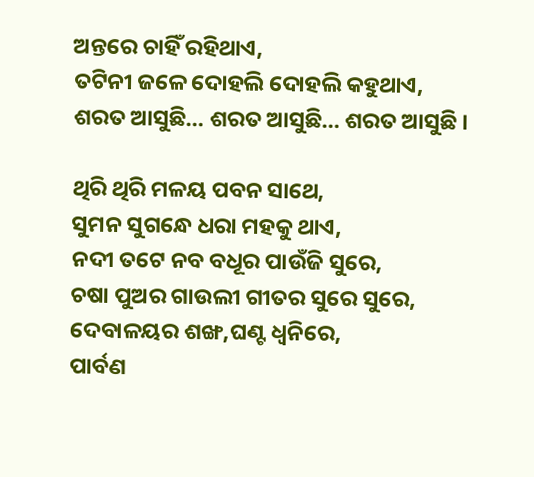ଅନ୍ତରେ ଚାହିଁ ରହିଥାଏ,
ତଟିନୀ ଜଳେ ଦୋହଲି ଦୋହଲି କହୁଥାଏ,
ଶରତ ଆସୁଛି… ଶରତ ଆସୁଛି… ଶରତ ଆସୁଛି ।

ଥିରି ଥିରି ମଳୟ ପବନ ସାଥେ,
ସୁମନ ସୁଗନ୍ଧେ ଧରା ମହକୁ ଥାଏ,
ନଦୀ ତଟେ ନବ ବଧୂର ପାଉଁଜି ସୁରେ,
ଚଷା ପୁଅର ଗାଉଲୀ ଗୀତର ସୁରେ ସୁରେ,
ଦେବାଳୟର ଶଙ୍ଖ,ଘଣ୍ଟ ଧ୍ୱନିରେ,
ପାର୍ବଣ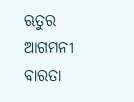ଋତୁର ଆଗମନୀ ବାରତା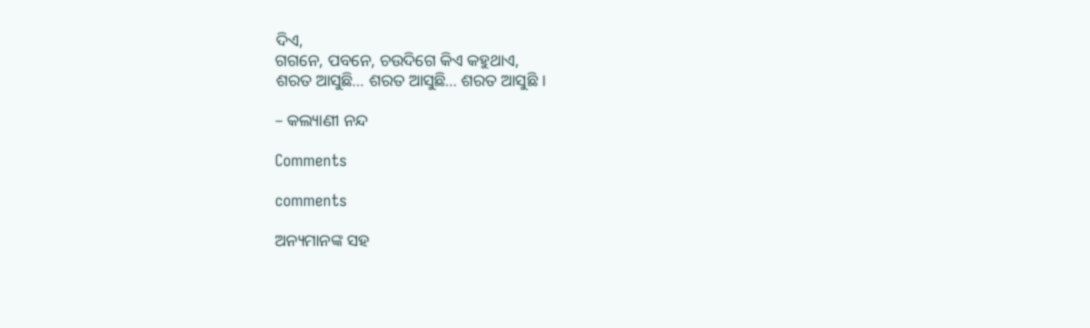ଦିଏ,
ଗଗନେ, ପବନେ, ଚଉଦିଗେ କିଏ କହୁଥାଏ,
ଶରତ ଆସୁଛି… ଶରତ ଆସୁଛି… ଶରତ ଆସୁଛି ।

– କଲ୍ୟାଣୀ ନନ୍ଦ

Comments

comments

ଅନ୍ୟମାନଙ୍କ ସହ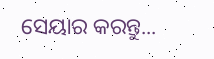ସେୟାର କରନ୍ତୁ...